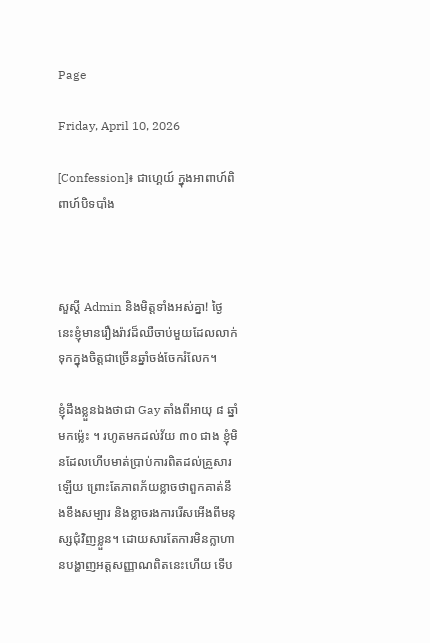Page

Friday, April 10, 2026

[Confession]៖ ជាហ្គេយ៍ ក្នុងអាពាហ៍ពិពាហ៍បិទបាំង



សួស្ដី Admin និងមិត្តទាំងអស់គ្នា! ថ្ងៃនេះខ្ញុំមានរឿងរ៉ាវដ៏ឈឺចាប់មួយដែលលាក់ទុកក្នុងចិត្តជាច្រើនឆ្នាំចង់ចែករំលែក។

ខ្ញុំដឹងខ្លួនឯងថាជា Gay តាំងពីអាយុ ៨ ឆ្នាំមកម៉្លេះ ។ រហូតមកដល់វ័យ ៣០ ជាង ខ្ញុំមិនដែលហើបមាត់ប្រាប់ការពិតដល់គ្រួសារឡើយ ព្រោះតែភាពភ័យខ្លាចថាពួកគាត់នឹងខឹងសម្បារ និងខ្លាចរងការរើសអើងពីមនុស្សជុំវិញខ្លួន។ ដោយសារតែការមិនក្លាហានបង្ហាញអត្តសញ្ញាណពិតនេះហើយ ទើប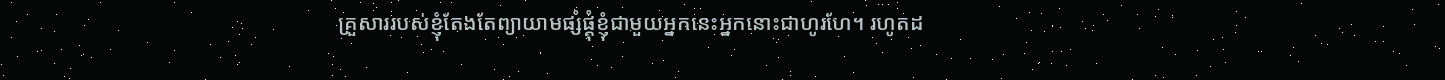គ្រួសាររបស់ខ្ញុំតែងតែព្យាយាមផ្សំផ្គុំខ្ញុំជាមួយអ្នកនេះអ្នកនោះជាហូរហែ។ រហូតដ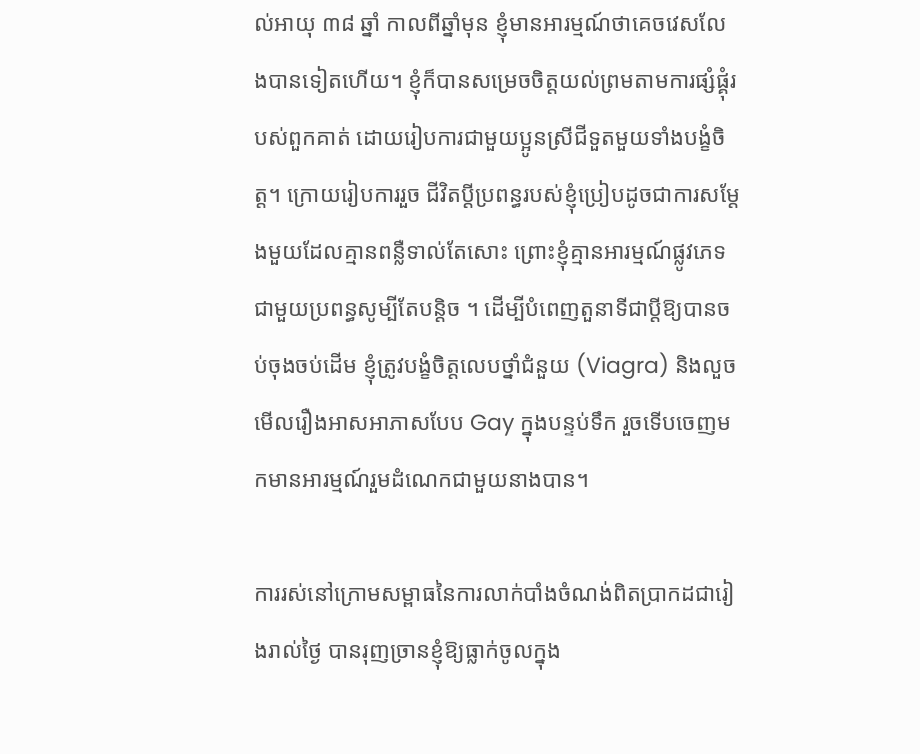ល់អាយុ ៣៨ ឆ្នាំ កាលពីឆ្នាំមុន ខ្ញុំមានអារម្មណ៍ថាគេចវេសលែងបានទៀតហើយ។ ខ្ញុំក៏បានសម្រេចចិត្តយល់ព្រមតាមការផ្សំផ្គុំរបស់ពួកគាត់ ដោយរៀបការជាមួយប្អូនស្រីជីទួតមួយទាំងបង្ខំចិត្ត។ ក្រោយរៀបការរួច ជីវិតប្ដីប្រពន្ធរបស់ខ្ញុំប្រៀបដូចជាការសម្ដែងមួយដែលគ្មានពន្លឺទាល់តែសោះ ព្រោះខ្ញុំគ្មានអារម្មណ៍ផ្លូវភេទជាមួយប្រពន្ធសូម្បីតែបន្តិច ។ ដើម្បីបំពេញតួនាទីជាប្ដីឱ្យបានចប់ចុងចប់ដើម ខ្ញុំត្រូវបង្ខំចិត្តលេបថ្នាំជំនួយ (Viagra) និងលួចមើលរឿងអាសអាភាសបែប Gay ក្នុងបន្ទប់ទឹក រួចទើបចេញមកមានអារម្មណ៍រួមដំណេកជាមួយនាងបាន។

ការរស់នៅក្រោមសម្ពាធនៃការលាក់បាំងចំណង់ពិតប្រាកដជារៀងរាល់ថ្ងៃ បានរុញច្រានខ្ញុំឱ្យធ្លាក់ចូលក្នុង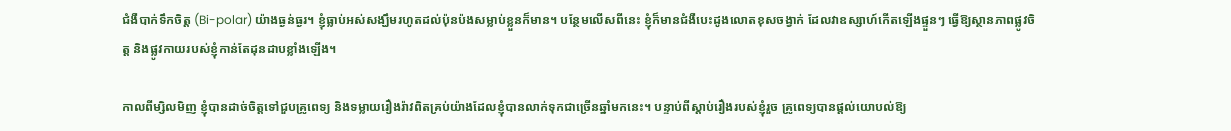ជំងឺបាក់ទឹកចិត្ត (Bi-polar) យ៉ាងធ្ងន់ធ្ងរ។ ខ្ញុំធ្លាប់អស់សង្ឃឹមរហូតដល់ប៉ុនប៉ងសម្លាប់ខ្លួនក៏មាន។ បន្ថែមលើសពីនេះ ខ្ញុំក៏មានជំងឺបេះដូងលោតខុសចង្វាក់ ដែលវាឧស្សាហ៍កើតឡើងផ្ទួនៗ ធ្វើឱ្យស្ថានភាពផ្លូវចិត្ត និងផ្លូវកាយរបស់ខ្ញុំកាន់តែដុនដាបខ្លាំងឡើង។

កាលពីម្សិលមិញ ខ្ញុំបានដាច់ចិត្តទៅជួបគ្រូពេទ្យ និងទម្លាយរឿងរ៉ាវពិតគ្រប់យ៉ាងដែលខ្ញុំបានលាក់ទុកជាច្រើនឆ្នាំមកនេះ។ បន្ទាប់ពីស្ដាប់រឿងរបស់ខ្ញុំរួច គ្រូពេទ្យបានផ្ដល់យោបល់ឱ្យ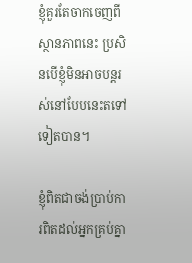ខ្ញុំគួរតែចាកចេញពីស្ថានភាពនេះ ប្រសិនបើខ្ញុំមិនអាចបន្តរស់នៅបែបនេះតទៅទៀតបាន។

ខ្ញុំពិតជាចង់ប្រាប់ការពិតដល់អ្នកគ្រប់គ្នា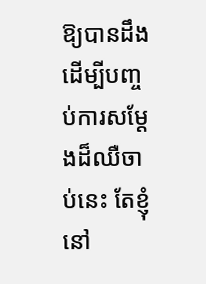ឱ្យបានដឹង ដើម្បីបញ្ចប់ការសម្ដែងដ៏ឈឺចាប់នេះ តែខ្ញុំនៅ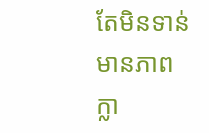តែមិនទាន់មានភាពក្លា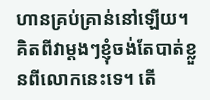ហានគ្រប់គ្រាន់នៅឡើយ។ គិតពីវាម្ដងៗខ្ញុំចង់តែបាត់ខ្លួនពីលោកនេះទេ។ តើ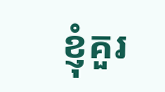ខ្ញុំគួរ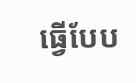ធ្វើបែប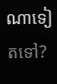ណាទៀតទៅ?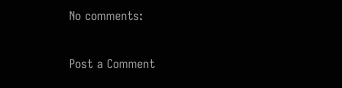No comments:

Post a Comment